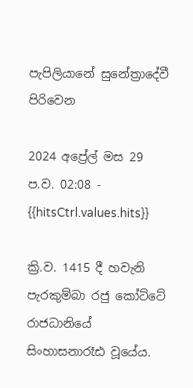පැපිලියානේ සුනේත්‍රාදේවී පිරිවෙන

2024 අප්‍රේල් මස 29 ප.ව. 02:08 - {{hitsCtrl.values.hits}}

ක්‍රි.ව. 1415 දී හවැනි පැරකුම්බා රජු කෝට්ටේ රාජධානියේ සිංහාසනාරෑඪ වූයේය.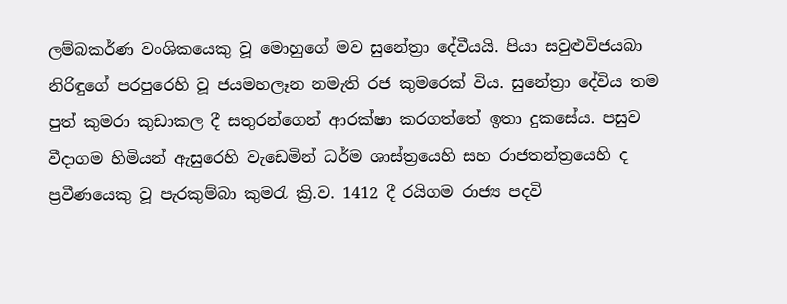ලම්බකර්ණ වංශිකයෙකු වූ මොහුගේ මව සුනේත්‍රා දේවීයයි. පියා සවුළුවිජයබා නිරිඳුගේ පරපුරෙහි වූ ජයමහලෑන නමැති රජ කුමරෙක් විය. සුනේත්‍රා දේවිය තම පුත් කුමරා කුඩාකල දී සතුරන්ගෙන් ආරක්ෂා කරගත්තේ ඉතා දුකසේය. පසුව වීදාගම හිමියන් ඇසුරෙහි වැඩෙමින් ධර්ම ශාස්ත්‍රයෙහි සහ රාජතන්ත්‍රයෙහි ද ප්‍රවීණයෙකු වූ පැරකුම්බා කුමරැ ක්‍රි.ව. 1412 දී රයිගම රාජ්‍ය පදවි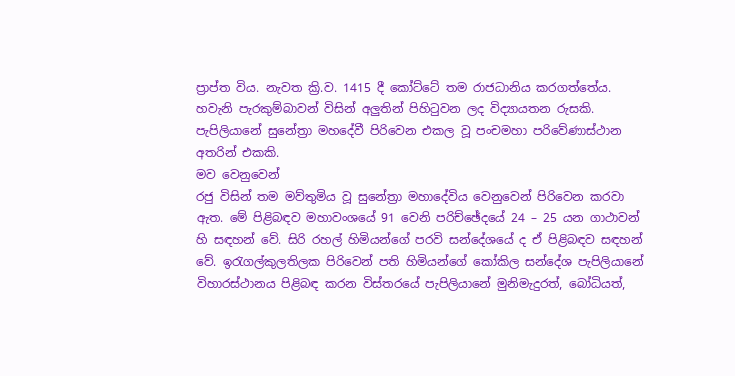ප්‍රාප්ත විය. නැවත ක්‍රි.ව. 1415 දී කෝට්ටේ තම රාජධානිය කරගත්තේය. හවැනි පැරකුම්බාවන් විසින් අලුතින් පිහිටුවන ලද විද්‍යායතන රුසකි. පැපිලියානේ සුනේත්‍රා මහදේවී පිරිවෙන එකල වූ පංචමහා පරිවේණාස්ථාන අතරින් එකකි.
මව වෙනුවෙන්
රජු විසින් තම මව්තුමිය වූ සුනේත්‍රා මහාදේවිය වෙනුවෙන් පිරිවෙන කරවා ඇත. මේ පිළිබඳව මහාවංශයේ 91 වෙනි පරිච්ඡේදයේ 24 – 25 යන ගාථාවන් හි සඳහන් වේ. සිරි රහල් හිමියන්ගේ පරවි සන්දේශයේ ද ඒ පිළිබඳව සඳහන් වේ. ඉරැගල්කුලතිලක පිරිවෙන් පති හිමියන්ගේ කෝකිල සන්දේශ පැපිලියානේ විහාරස්ථානය පිළිබඳ කරන විස්තරයේ පැපිලියානේ මුනිමැදුරත්, බෝධියත්,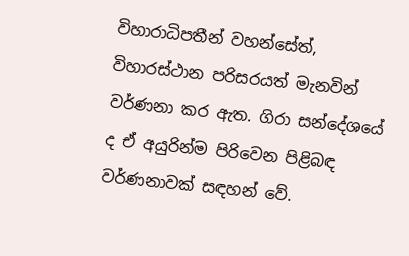විහාරාධිපතීන් වහන්සේත්, විහාරස්ථාන පරිසරයත් මැනවින් වර්ණනා කර ඇත. ගිරා සන්දේශයේ ද ඒ අයුරින්ම පිරිවෙන පිළිබඳ වර්ණනාවක් සඳහන් වේ.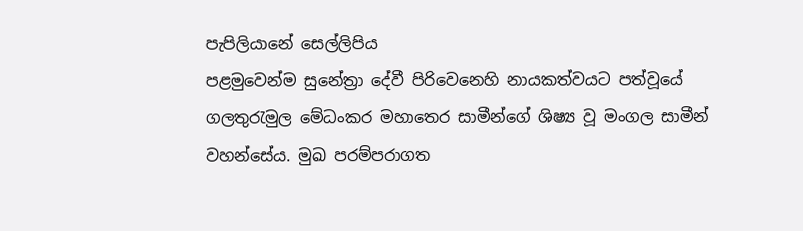පැපිලියානේ සෙල්ලිපිය
පළමුවෙන්ම සුනේත්‍රා දේවී පිරිවෙනෙහි නායකත්වයට පත්වූයේ ගලතුරැමුල මේධංකර මහාතෙර සාමීන්ගේ ශිෂ්‍ය වූ මංගල සාමීන් වහන්සේය. මුඛ පරම්පරාගත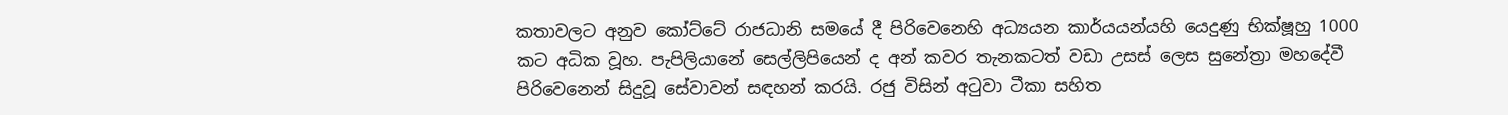කතාවලට අනුව කෝට්ටේ රාජධානි සමයේ දී පිරිවෙනෙහි අධ්‍යයන කාර්යයන්යහි යෙදුණු භික්ෂූහු 1000 කට අධික වූහ. පැපිලියානේ සෙල්ලිපියෙන් ද අන් කවර තැනකටත් වඩා උසස් ලෙස සුනේත්‍රා මහදේවී පිරිවෙනෙන් සිදුවූ සේවාවන් සඳහන් කරයි. රජු විසින් අටුවා ටීකා සහිත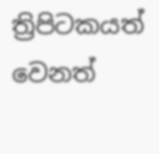ත්‍රිපිටකයත් වෙනත්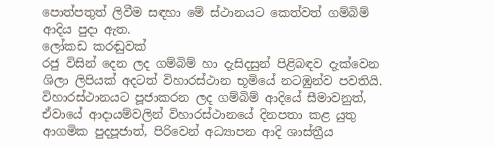පොත්පතුත් ලිවීම සඳහා මේ ස්ථානයට කෙත්වත් ගම්බිම් ආදිය පුදා ඇත.
ලෝකඩ කරඬුවක්
රජු විසින් දෙන ලද ගම්බිම් හා දැසිදසුන් පිළිබඳව දැක්වෙන ශිලා ලිපියක් අදටත් විහාරස්ථාන භූමියේ නටඹුන්ව පවතියි. විහාරස්ථානයට පූජාකරන ලද ගම්බිම් ආදියේ සීමාවනුත්, ඒවායේ ආදායම්වලින් විහාරස්ථානයේ දිනපතා කළ යුතු ආගමික පුදපූජාත්, පිරිවෙන් අධ්‍යාපන ආදි ශාස්ත්‍රීය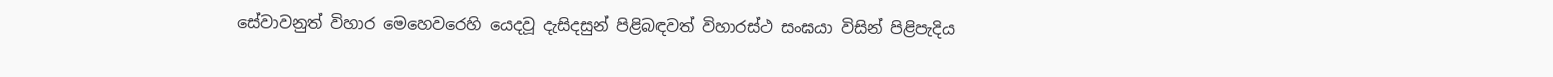සේවාවනුත් විහාර මෙහෙවරෙහි යෙදවූ දැසිදසුන් පිළිබඳවත් විහාරස්ථ සංඝයා විසින් පිළිපැදිය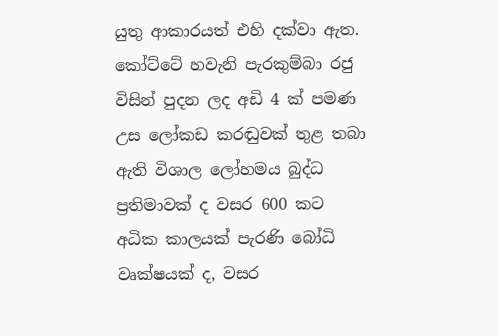යුතු ආකාරයත් එහි දක්වා ඇත. කෝට්ටේ හවැනි පැරකුම්බා රජු විසින් පුදන ලද අඩි 4 ක් පමණ උස ලෝකඩ කරඬුවක් තුළ තබා ඇති විශාල ලෝහමය බුද්ධ ප්‍රතිමාවක් ද වසර 600 කට අධික කාලයක් පැරණි බෝධි වෘක්ෂයක් ද, වසර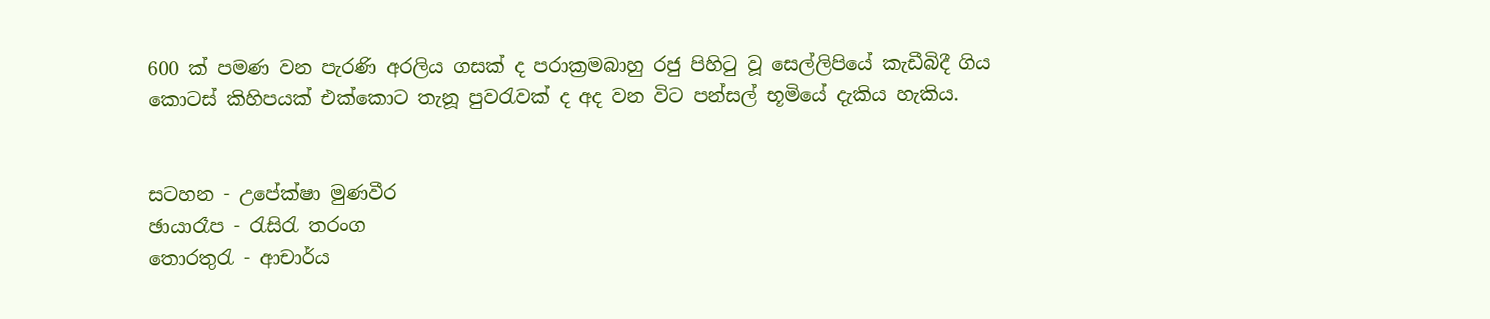600 ක් පමණ වන පැරණි අරලිය ගසක් ද පරාක්‍රමබාහු රජු පිහිටු වූ සෙල්ලිපියේ කැඩීබිදී ගිය කොටස් කිහිපයක් එක්කොට තැනූ පුවරැවක් ද අද වන විට පන්සල් භූමියේ දැකිය හැකිය.


සටහන - උපේක්ෂා මුණවීර
ඡායාරෑප - රැසිරැ තරංග
තොරතුරැ - ආචාර්ය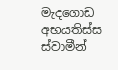මැදගොඩ අභයතිස්ස ස්වාමීන්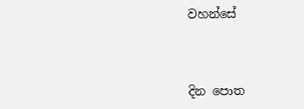වහන්සේ



දින පොත